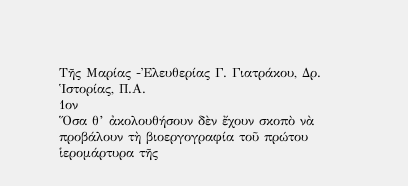Τῆς Μαρίας -Ἐλευθερίας Γ. Γιατράκου, Δρ. Ἱστορίας, Π.Α.
1ον
Ὅσα θ’ ἀκολουθήσουν δὲν ἔχουν σκοπὸ νὰ προβάλουν τὴ βιοεργογραφία τοῦ πρώτου ἱερομάρτυρα τῆς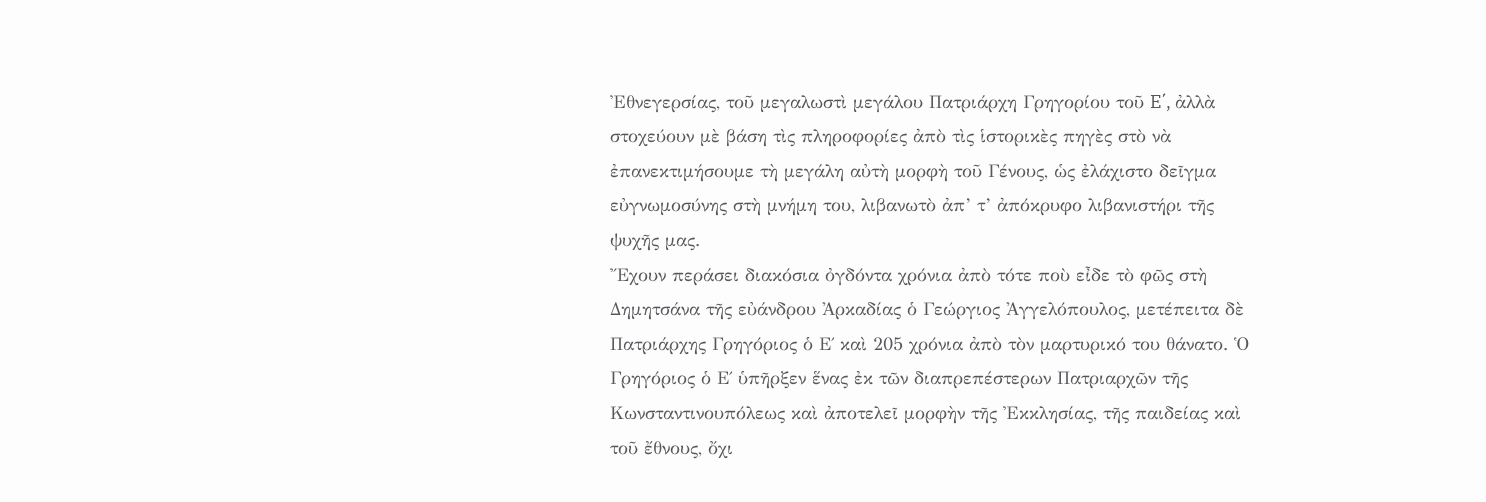Ἐθνεγερσίας, τοῦ μεγαλωστὶ μεγάλου Πατριάρχη Γρηγορίου τοῦ E΄, ἀλλὰ στοχεύουν μὲ βάση τὶς πληροφορίες ἀπὸ τὶς ἱστορικὲς πηγὲς στὸ νὰ ἐπανεκτιμήσουμε τὴ μεγάλη αὐτὴ μορφὴ τοῦ Γένους, ὡς ἐλάχιστο δεῖγμα εὐγνωμοσύνης στὴ μνήμη του, λιβανωτὸ ἀπ’ τ’ ἀπόκρυφο λιβανιστήρι τῆς ψυχῆς μας.
Ἔχουν περάσει διακόσια ὀγδόντα χρόνια ἀπὸ τότε ποὺ εἶδε τὸ φῶς στὴ Δημητσάνα τῆς εὐάνδρου Ἀρκαδίας ὁ Γεώργιος Ἀγγελόπουλος, μετέπειτα δὲ Πατριάρχης Γρηγόριος ὁ Ε΄ καὶ 205 χρόνια ἀπὸ τὸν μαρτυρικό του θάνατο. Ὁ Γρηγόριος ὁ Ε΄ ὑπῆρξεν ἕνας ἐκ τῶν διαπρεπέστερων Πατριαρχῶν τῆς Κωνσταντινουπόλεως καὶ ἀποτελεῖ μορφὴν τῆς Ἐκκλησίας, τῆς παιδείας καὶ τοῦ ἔθνους, ὄχι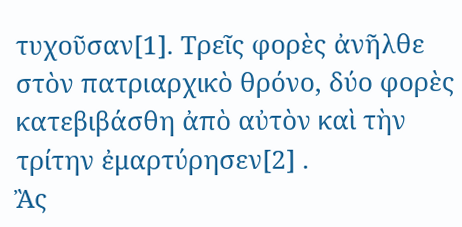τυχοῦσαν[1]. Τρεῖς φορὲς ἀνῆλθε στὸν πατριαρχικὸ θρόνο, δύο φορὲς κατεβιβάσθη ἀπὸ αὐτὸν καὶ τὴν τρίτην ἐμαρτύρησεν[2] .
Ἂς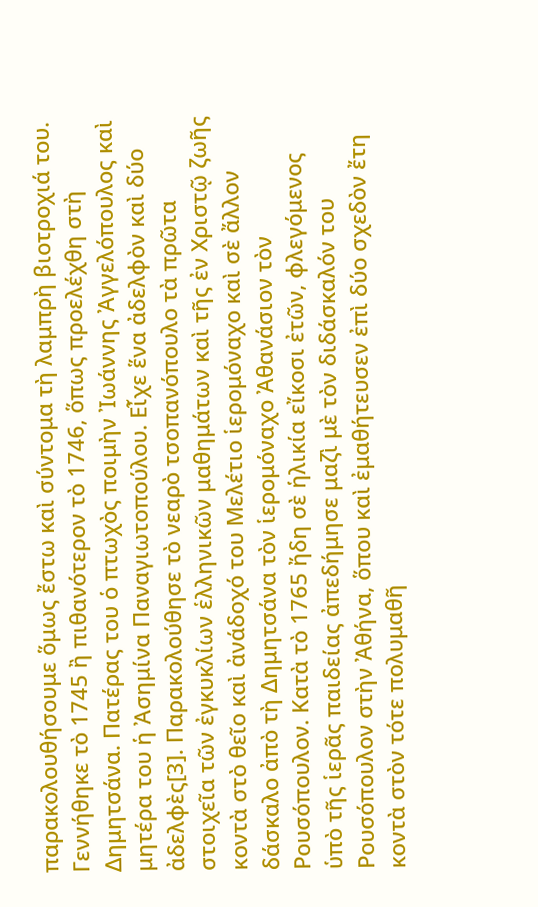παρακολουθήσουμε ὅμως ἔστω καὶ σύντομα τὴ λαμπρὴ βιοτροχιά του. Γεννήθηκε τὸ 1745 ἢ πιθανότερον τὸ 1746, ὅπως προελέχθη στὴ Δημητσάνα. Πατέρας του ὁ πτωχὸς ποιμὴν Ἰωάννης Ἀγγελόπουλος καὶ μητέρα του ἡ Ἀσημίνα Παναγιωτοπούλου. Εἶχε ἕνα ἀδελφὸν καὶ δύο ἀδελφὲς[3]. Παρακολούθησε τὸ νεαρὸ τσοπανόπουλο τὰ πρῶτα στοιχεῖα τῶν ἐγκυκλίων ἑλληνικῶν μαθημάτων καὶ τῆς ἐν Χριστῷ ζωῆς κοντὰ στὸ θεῖο καὶ ἀνάδοχό του Μελέτιο ἱερομόναχο καὶ σὲ ἄλλον δάσκαλο ἀπὸ τὴ Δημητσάνα τὸν ἱερομόναχο Ἀθανάσιον τὸν Ρουσόπουλον. Κατὰ τὸ 1765 ἤδη σὲ ἡλικία εἴκοσι ἐτῶν, φλεγόμενος ὑπὸ τῆς ἱερᾶς παιδείας ἀπεδήμησε μαζὶ μὲ τὸν διδάσκαλόν του Ρουσόπουλον στὴν Ἀθήνα, ὅπου καὶ ἐμαθήτευσεν ἐπὶ δύο σχεδὸν ἔτη κοντὰ στὸν τότε πολυμαθῆ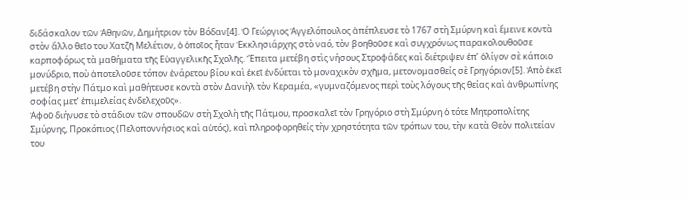διδάσκαλον τῶν Ἀθηνῶν, Δημήτριον τὸν Βόδαν[4]. Ὁ Γεώργιος Ἀγγελόπουλος ἀπέπλευσε τὸ 1767 στὴ Σμύρνη καὶ ἔμεινε κοντὰ στὸν ἄλλο θεῖο του Χατζῆ Μελέτιον, ὁ ὁποῖος ἦταν Ἐκκλησιάρχης στὸ ναό, τὸν βοηθοῦσε καὶ συγχρόνως παρακολουθοῦσε καρποφόρως τὰ μαθήματα τῆς Εὐαγγελικῆς Σχολῆς. Ἔπειτα μετέβη στὶς νήσους Στροφάδες καὶ διέτριψεν ἐπ’ ὀλίγον σὲ κάποιο μονύδριο, ποὺ ἀποτελοῦσε τόπον ἐνάρετου βίου καὶ ἐκεῖ ἐνδύεται τὸ μοναχικὸν σχῆμα, μετονομασθείς σὲ Γρηγόριον[5]. Ἀπὸ ἐκεῖ μετέβη στὴν Πάτμο καὶ μαθήτευσε κοντὰ στὸν Δανιὴλ τὸν Κεραμέα, «γυμναζόμενος περὶ τοὺς λόγους τῆς θείας καὶ ἀνθρωπίνης σοφίας μετ’ ἐπιμελείας ἐνδελεχοῦς».
Ἀφοῦ διήνυσε τὸ στάδιον τῶν σπουδῶν στὴ Σχολὴ τῆς Πάτμου, προσκαλεῖ τὸν Γρηγόριο στὴ Σμύρνη ὁ τότε Μητροπολίτης Σμύρνης, Προκόπιος (Πελοποννήσιος καὶ αὐτός), καὶ πληροφορηθείς τὴν χρηστότητα τῶν τρόπων του, τὴν κατὰ Θεὸν πολιτείαν του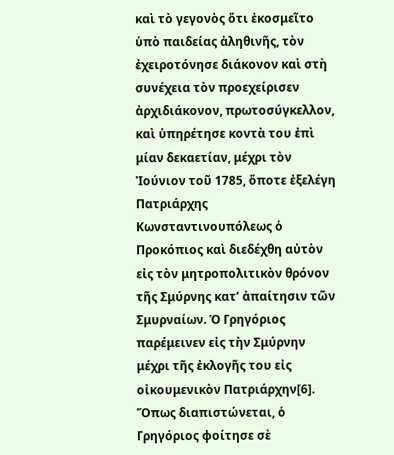καὶ τὸ γεγονὸς ὅτι ἐκοσμεῖτο ὑπὸ παιδείας ἀληθινῆς, τὸν ἐχειροτόνησε διάκονον καὶ στὴ συνέχεια τὸν προεχείρισεν ἀρχιδιάκονον, πρωτοσύγκελλον, καὶ ὑπηρέτησε κοντὰ του ἐπὶ μίαν δεκαετίαν, μέχρι τὸν Ἰούνιον τοῦ 1785, ὅποτε ἐξελέγη Πατριάρχης Κωνσταντινουπόλεως ὁ Προκόπιος καὶ διεδέχθη αὐτὸν εἰς τὸν μητροπολιτικὸν θρόνον τῆς Σμύρνης κατ’ ἀπαίτησιν τῶν Σμυρναίων. Ὁ Γρηγόριος παρέμεινεν εἰς τὴν Σμύρνην μέχρι τῆς ἐκλογῆς του εἰς οἰκουμενικὸν Πατριάρχην[6].
Ὅπως διαπιστώνεται, ὁ Γρηγόριος φοίτησε σὲ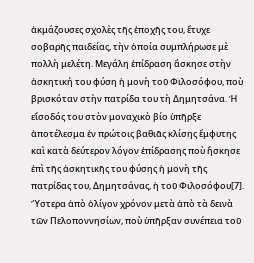ἀκμάζουσες σχολὲς τῆς ἐποχῆς του, ἔτυχε σοβαρῆς παιδείας, τὴν ὁποία συμπλήρωσε μὲ πολλὴ μελέτη. Μεγάλη ἐπίδραση ἄσκησε στὴν ἀσκητική του φύση ἡ μονὴ τοῦ Φιλοσόφου, ποὺ βρισκόταν στὴν πατρίδα του τὴ Δημητσάνα. Ἡ εἴσοδός του στὸν μοναχικὸ βίο ὑπῆρξε ἀποτέλεσμα ἐν πρώτοις βαθιᾶς κλίσης ἔμφυτης καὶ κατὰ δεύτερον λόγον ἐπίδρασης ποὺ ἤσκησε ἐπὶ τῆς ἀσκητικῆς του φύσης ἡ μονὴ τῆς πατρίδας του, Δημητσάνας, ἡ τοῦ Φιλοσόφου[7].
Ὕστερα ἀπὸ ὀλίγον χρόνον μετὰ ἀπὸ τὰ δεινὰ τῶν Πελοποννησίων, ποὺ ὑπῆρξαν συνέπεια τοῦ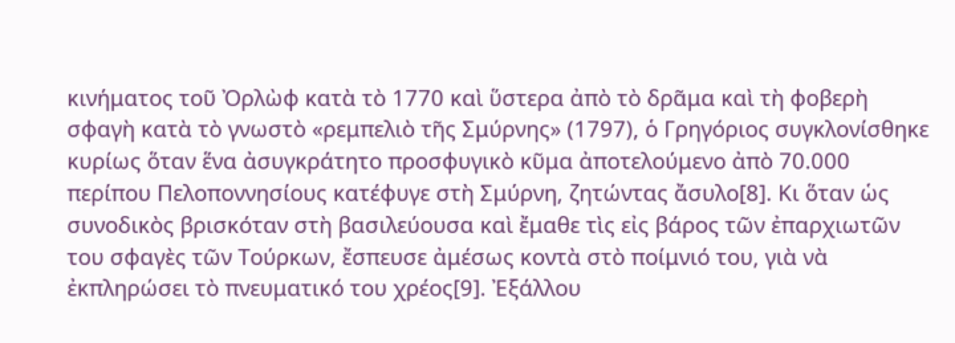κινήματος τοῦ Ὀρλὼφ κατὰ τὸ 1770 καὶ ὕστερα ἀπὸ τὸ δρᾶμα καὶ τὴ φοβερὴ σφαγὴ κατὰ τὸ γνωστὸ «ρεμπελιὸ τῆς Σμύρνης» (1797), ὁ Γρηγόριος συγκλονίσθηκε κυρίως ὅταν ἕνα ἀσυγκράτητο προσφυγικὸ κῦμα ἀποτελούμενο ἀπὸ 70.000 περίπου Πελοποννησίους κατέφυγε στὴ Σμύρνη, ζητώντας ἄσυλο[8]. Κι ὅταν ὡς συνοδικὸς βρισκόταν στὴ βασιλεύουσα καὶ ἔμαθε τὶς εἰς βάρος τῶν ἐπαρχιωτῶν του σφαγὲς τῶν Τούρκων, ἔσπευσε ἀμέσως κοντὰ στὸ ποίμνιό του, γιὰ νὰ ἐκπληρώσει τὸ πνευματικό του χρέος[9]. Ἐξάλλου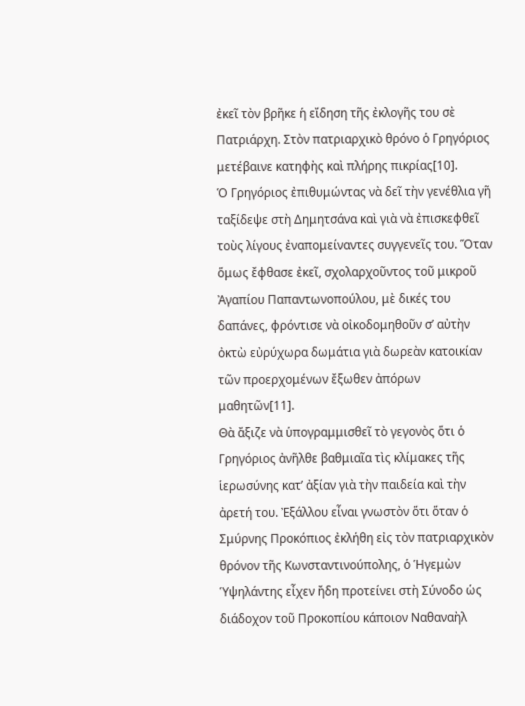ἐκεῖ τὸν βρῆκε ἡ εἴδηση τῆς ἐκλογῆς του σὲ Πατριάρχη. Στὸν πατριαρχικὸ θρόνο ὁ Γρηγόριος μετέβαινε κατηφὴς καὶ πλήρης πικρίας[10].
Ὁ Γρηγόριος ἐπιθυμώντας νὰ δεῖ τὴν γενέθλια γῆ ταξίδεψε στὴ Δημητσάνα καὶ γιὰ νὰ ἐπισκεφθεῖ τοὺς λίγους ἐναπομείναντες συγγενεῖς του. Ὅταν ὅμως ἔφθασε ἐκεῖ, σχολαρχοῦντος τοῦ μικροῦ Ἀγαπίου Παπαντωνοπούλου, μὲ δικές του δαπάνες, φρόντισε νὰ οἰκοδομηθοῦν σ’ αὐτὴν ὀκτὼ εὐρύχωρα δωμάτια γιὰ δωρεὰν κατοικίαν τῶν προερχομένων ἔξωθεν ἀπόρων μαθητῶν[11].
Θὰ ἄξιζε νὰ ὑπογραμμισθεῖ τὸ γεγονὸς ὅτι ὁ Γρηγόριος ἀνῆλθε βαθμιαῖα τὶς κλίμακες τῆς ἱερωσύνης κατ’ ἀξίαν γιὰ τὴν παιδεία καὶ τὴν ἀρετή του. Ἐξάλλου εἶναι γνωστὸν ὅτι ὅταν ὁ Σμύρνης Προκόπιος ἐκλήθη εἰς τὸν πατριαρχικὸν θρόνον τῆς Κωνσταντινούπολης, ὁ Ἡγεμὼν Ὑψηλάντης εἶχεν ἤδη προτείνει στὴ Σύνοδο ὡς διάδοχον τοῦ Προκοπίου κάποιον Ναθαναὴλ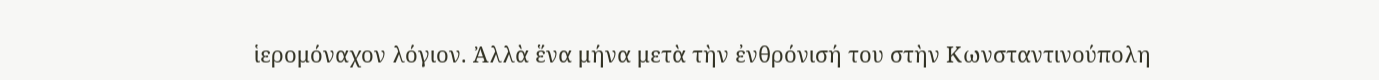ἱερομόναχον λόγιον. Ἀλλὰ ἕνα μήνα μετὰ τὴν ἐνθρόνισή του στὴν Κωνσταντινούπολη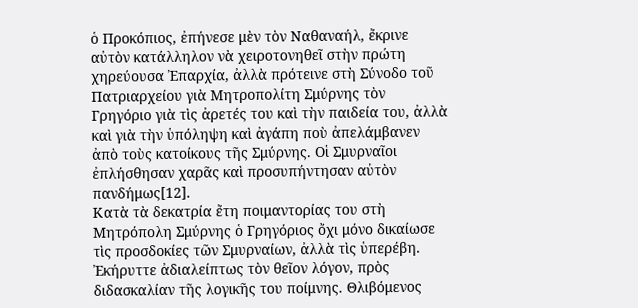ὁ Προκόπιος, ἐπήνεσε μὲν τὸν Ναθαναήλ, ἔκρινε αὐτὸν κατάλληλον νὰ χειροτονηθεῖ στὴν πρώτη χηρεύουσα Ἐπαρχία, ἀλλὰ πρότεινε στὴ Σύνοδο τοῦ Πατριαρχείου γιὰ Μητροπολίτη Σμύρνης τὸν Γρηγόριο γιὰ τὶς ἀρετές του καὶ τὴν παιδεία του, ἀλλὰ καὶ γιὰ τὴν ὑπόληψη καὶ ἀγάπη ποὺ ἀπελάμβανεν ἀπὸ τοὺς κατοίκους τῆς Σμύρνης. Οἱ Σμυρναῖοι ἐπλήσθησαν χαρᾶς καὶ προσυπήντησαν αὐτὸν πανδήμως[12].
Κατὰ τὰ δεκατρία ἔτη ποιμαντορίας του στὴ Μητρόπολη Σμύρνης ὁ Γρηγόριος ὄχι μόνο δικαίωσε τὶς προσδοκίες τῶν Σμυρναίων, ἀλλὰ τὶς ὑπερέβη. Ἐκήρυττε ἀδιαλείπτως τὸν θεῖον λόγον, πρὸς διδασκαλίαν τῆς λογικῆς του ποίμνης. Θλιβόμενος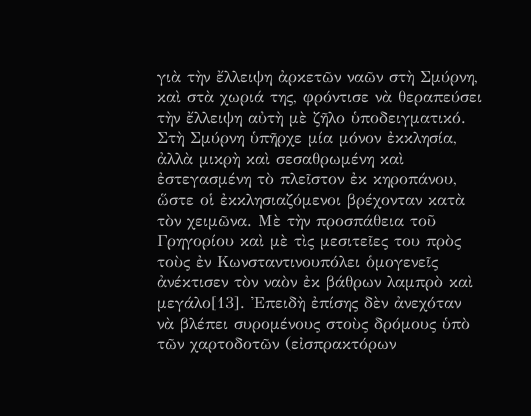γιὰ τὴν ἔλλειψη ἀρκετῶν ναῶν στὴ Σμύρνη, καὶ στὰ χωριά της, φρόντισε νὰ θεραπεύσει τὴν ἔλλειψη αὐτὴ μὲ ζῆλο ὑποδειγματικό. Στὴ Σμύρνη ὑπῆρχε μία μόνον ἐκκλησία, ἀλλὰ μικρὴ καὶ σεσαθρωμένη καὶ ἐστεγασμένη τὸ πλεῖστον ἐκ κηροπάνου, ὥστε οἱ ἐκκλησιαζόμενοι βρέχονταν κατὰ τὸν χειμῶνα. Μὲ τὴν προσπάθεια τοῦ Γρηγορίου καὶ μὲ τὶς μεσιτεῖες του πρὸς τοὺς ἐν Κωνσταντινουπόλει ὁμογενεῖς ἀνέκτισεν τὸν ναὸν ἐκ βάθρων λαμπρὸ καὶ μεγάλο[13]. Ἐπειδὴ ἐπίσης δὲν ἀνεχόταν νὰ βλέπει συρομένους στοὺς δρόμους ὑπὸ τῶν χαρτοδοτῶν (εἰσπρακτόρων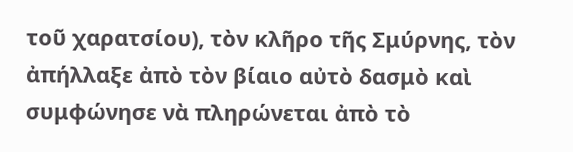τοῦ χαρατσίου), τὸν κλῆρο τῆς Σμύρνης, τὸν ἀπήλλαξε ἀπὸ τὸν βίαιο αὐτὸ δασμὸ καὶ συμφώνησε νὰ πληρώνεται ἀπὸ τὸ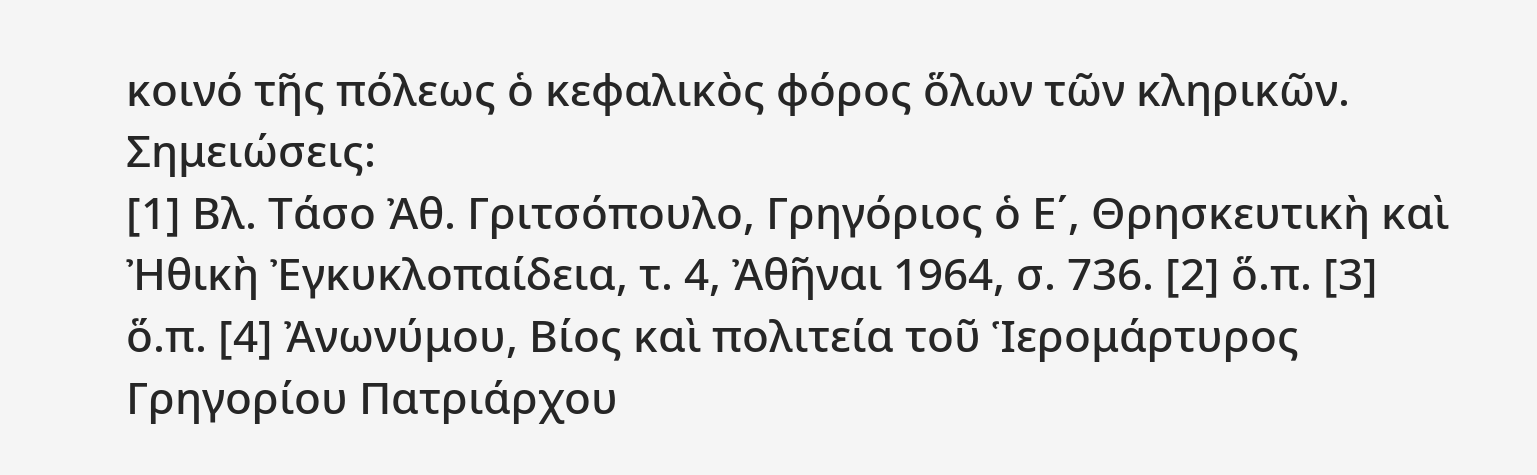κοινό τῆς πόλεως ὁ κεφαλικὸς φόρος ὅλων τῶν κληρικῶν.
Σημειώσεις:
[1] Βλ. Τάσο Ἀθ. Γριτσόπουλο, Γρηγόριος ὁ Ε΄, Θρησκευτικὴ καὶ Ἠθικὴ Ἐγκυκλοπαίδεια, τ. 4, Ἀθῆναι 1964, σ. 736. [2] ὅ.π. [3] ὅ.π. [4] Ἀνωνύμου, Βίος καὶ πολιτεία τοῦ Ἱερομάρτυρος Γρηγορίου Πατριάρχου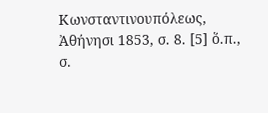Κωνσταντινουπόλεως, Ἀθήνησι 1853, σ. 8. [5] ὅ.π., σ.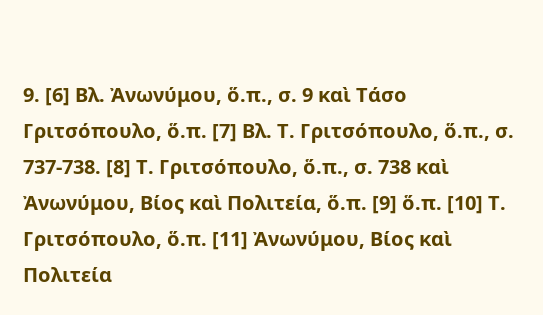9. [6] Βλ. Ἀνωνύμου, ὅ.π., σ. 9 καὶ Τάσο Γριτσόπουλο, ὅ.π. [7] Βλ. Τ. Γριτσόπουλο, ὅ.π., σ. 737-738. [8] Τ. Γριτσόπουλο, ὅ.π., σ. 738 καὶ Ἀνωνύμου, Βίος καὶ Πολιτεία, ὅ.π. [9] ὅ.π. [10] Τ. Γριτσόπουλο, ὅ.π. [11] Ἀνωνύμου, Βίος καὶ Πολιτεία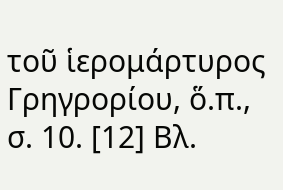τοῦ ἱερομάρτυρος Γρηγρορίου, ὅ.π., σ. 10. [12] Βλ.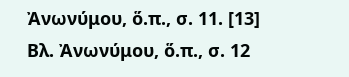Ἀνωνύμου, ὅ.π., σ. 11. [13] Βλ. Ἀνωνύμου, ὅ.π., σ. 12